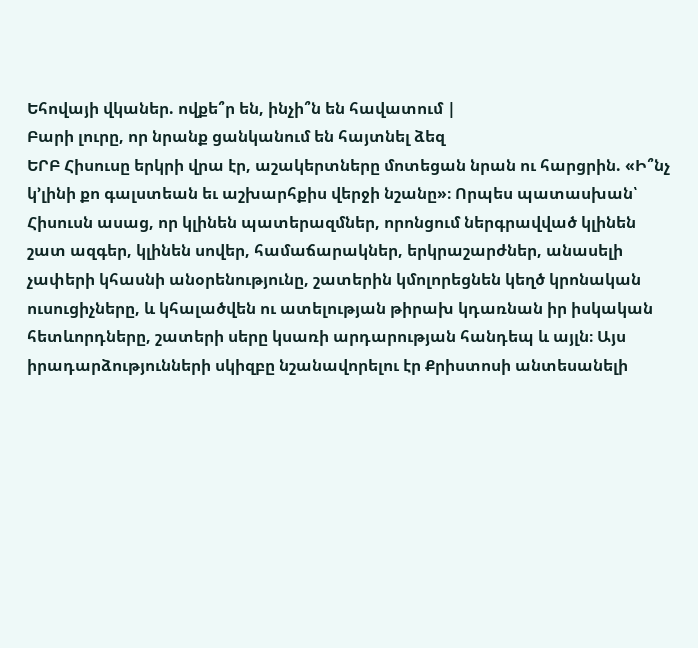Եհովայի վկաներ. ովքե՞ր են, ինչի՞ն են հավատում |
Բարի լուրը, որ նրանք ցանկանում են հայտնել ձեզ
ԵՐԲ Հիսուսը երկրի վրա էր, աշակերտները մոտեցան նրան ու հարցրին. «Ի՞նչ կ’լինի քո գալստեան եւ աշխարհքիս վերջի նշանը»։ Որպես պատասխան՝ Հիսուսն ասաց, որ կլինեն պատերազմներ, որոնցում ներգրավված կլինեն շատ ազգեր, կլինեն սովեր, համաճարակներ, երկրաշարժներ, անասելի չափերի կհասնի անօրենությունը, շատերին կմոլորեցնեն կեղծ կրոնական ուսուցիչները, և կհալածվեն ու ատելության թիրախ կդառնան իր իսկական հետևորդները, շատերի սերը կսառի արդարության հանդեպ և այլն։ Այս իրադարձությունների սկիզբը նշանավորելու էր Քրիստոսի անտեսանելի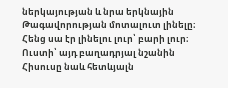ներկայության և նրա երկնային Թագավորության մոտալուտ լինելը։ Հենց սա էր լինելու լուր՝ բարի լուր։ Ուստի՝ այդ բաղադրյալ նշանին Հիսուսը նաև հետևյալն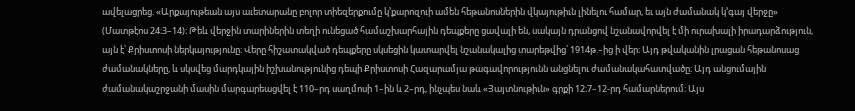ավելացրեց. «Արքայութեան այս աւետարանը բոլոր տիեզերքումը կ’քարոզուի ամեն հեթանոսներին վկայութիւն լինելու համար, եւ այն ժամանակ կ’գայ վերջը» (Մատթէոս 24։3–14)։ Թեև վերջին տարիներին տեղի ունեցած համաշխարհային դեպքերը ցավալի են, սակայն դրանցով նշանավորվել է մի ուրախալի իրադարձություն, այն է՝ Քրիստոսի ներկայությունը։ Վերը հիշատակված դեպքերը սկսեցին կատարվել նշանակալից տարեթվից՝ 1914թ.–ից ի վեր։ Այդ թվականին լրացան հեթանոսաց ժամանակները, և սկսվեց մարդկային իշխանությունից դեպի Քրիստոսի Հազարամյա թագավորությունն անցնելու ժամանակահատվածը։ Այդ անցումային ժամանակաշրջանի մասին մարգարեացվել է 110–րդ սաղմոսի 1–ին և 2–րդ, ինչպես նաև «Յայտնութիւն» գրքի 12։7–12-րդ համարներում։ Այս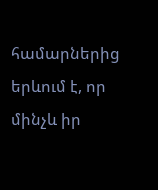համարներից երևում է, որ մինչև իր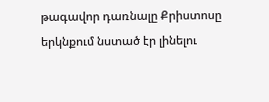թագավոր դառնալը Քրիստոսը երկնքում նստած էր լինելու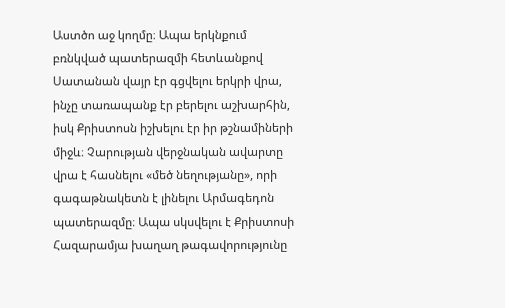Աստծո աջ կողմը։ Ապա երկնքում բռնկված պատերազմի հետևանքով Սատանան վայր էր գցվելու երկրի վրա, ինչը տառապանք էր բերելու աշխարհին, իսկ Քրիստոսն իշխելու էր իր թշնամիների միջև։ Չարության վերջնական ավարտը վրա է հասնելու «մեծ նեղությանը», որի գագաթնակետն է լինելու Արմագեդոն պատերազմը։ Ապա սկսվելու է Քրիստոսի Հազարամյա խաղաղ թագավորությունը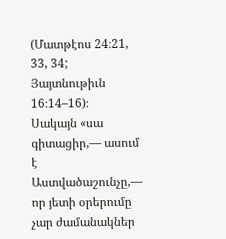(Մատթէոս 24։21, 33, 34; Յայտնութիւն 16։14–16)։
Սակայն «սա գիտացիր,— ասում է Աստվածաշունչը,— որ յետի օրերումը չար ժամանակներ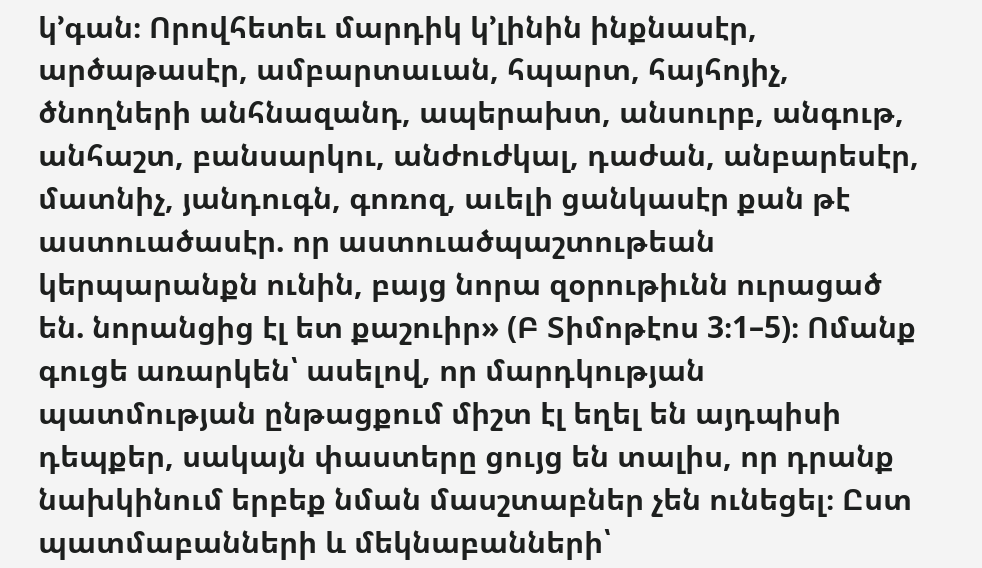կ’գան։ Որովհետեւ մարդիկ կ’լինին ինքնասէր, արծաթասէր, ամբարտաւան, հպարտ, հայհոյիչ, ծնողների անհնազանդ, ապերախտ, անսուրբ, անգութ, անհաշտ, բանսարկու, անժուժկալ, դաժան, անբարեսէր, մատնիչ, յանդուգն, գոռոզ, աւելի ցանկասէր քան թէ աստուածասէր. որ աստուածպաշտութեան կերպարանքն ունին, բայց նորա զօրութիւնն ուրացած են. նորանցից էլ ետ քաշուիր» (Բ Տիմոթէոս 3։1–5)։ Ոմանք գուցե առարկեն՝ ասելով, որ մարդկության պատմության ընթացքում միշտ էլ եղել են այդպիսի դեպքեր, սակայն փաստերը ցույց են տալիս, որ դրանք նախկինում երբեք նման մասշտաբներ չեն ունեցել։ Ըստ պատմաբանների և մեկնաբանների՝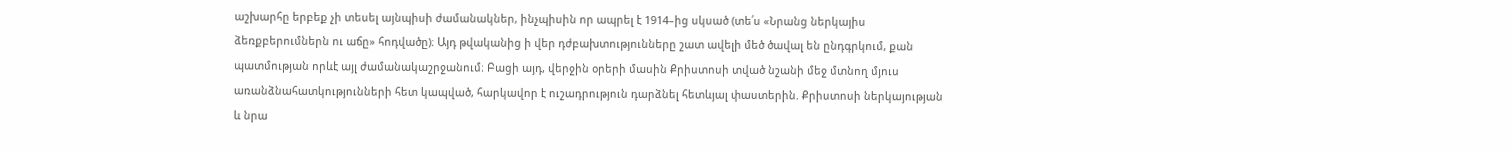աշխարհը երբեք չի տեսել այնպիսի ժամանակներ, ինչպիսին որ ապրել է 1914–ից սկսած (տե՛ս «Նրանց ներկայիս ձեռքբերումներն ու աճը» հոդվածը)։ Այդ թվականից ի վեր դժբախտությունները շատ ավելի մեծ ծավալ են ընդգրկում, քան պատմության որևէ այլ ժամանակաշրջանում։ Բացի այդ, վերջին օրերի մասին Քրիստոսի տված նշանի մեջ մտնող մյուս առանձնահատկությունների հետ կապված, հարկավոր է ուշադրություն դարձնել հետևյալ փաստերին. Քրիստոսի ներկայության և նրա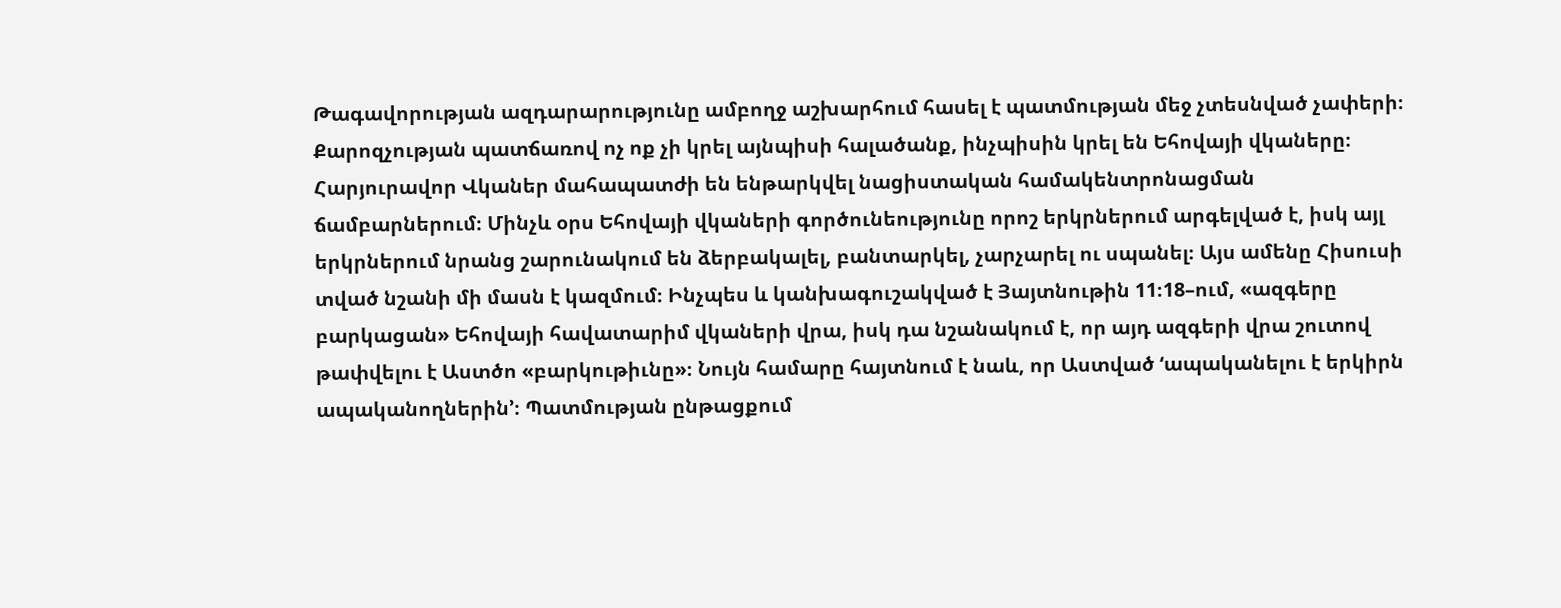Թագավորության ազդարարությունը ամբողջ աշխարհում հասել է պատմության մեջ չտեսնված չափերի։ Քարոզչության պատճառով ոչ ոք չի կրել այնպիսի հալածանք, ինչպիսին կրել են Եհովայի վկաները։ Հարյուրավոր Վկաներ մահապատժի են ենթարկվել նացիստական համակենտրոնացման ճամբարներում։ Մինչև օրս Եհովայի վկաների գործունեությունը որոշ երկրներում արգելված է, իսկ այլ երկրներում նրանց շարունակում են ձերբակալել, բանտարկել, չարչարել ու սպանել։ Այս ամենը Հիսուսի տված նշանի մի մասն է կազմում։ Ինչպես և կանխագուշակված է Յայտնութին 11։18–ում, «ազգերը բարկացան» Եհովայի հավատարիմ վկաների վրա, իսկ դա նշանակում է, որ այդ ազգերի վրա շուտով թափվելու է Աստծո «բարկութիւնը»։ Նույն համարը հայտնում է նաև, որ Աստված ‘ապականելու է երկիրն ապականողներին’։ Պատմության ընթացքում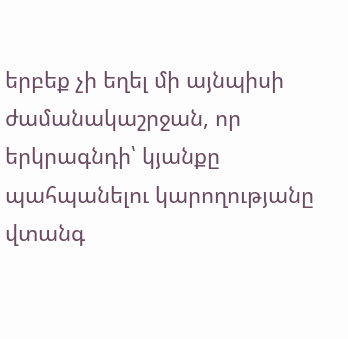երբեք չի եղել մի այնպիսի ժամանակաշրջան, որ երկրագնդի՝ կյանքը պահպանելու կարողությանը վտանգ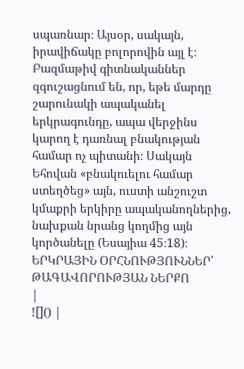սպառնար։ Այսօր, սակայն, իրավիճակը բոլորովին այլ է։ Բազմաթիվ գիտնականներ զգուշացնում են, որ, եթե մարդը շարունակի ապականել երկրագունդը, ապա վերջինս կարող է դառնալ բնակության համար ոչ պիտանի։ Սակայն Եհովան «բնակուելու համար ստեղծեց» այն, ուստի անշուշտ կմաքրի երկիրը ապականողներից, նախքան նրանց կողմից այն կործանելը (Եսայիա 45։18)։ ԵՐԿՐԱՅԻՆ ՕՐՀՆՈՒԹՅՈՒՆՆԵՐ՝ ԹԱԳԱՎՈՐՈՒԹՅԱՆ ՆԵՐՔՈ
|
![]() |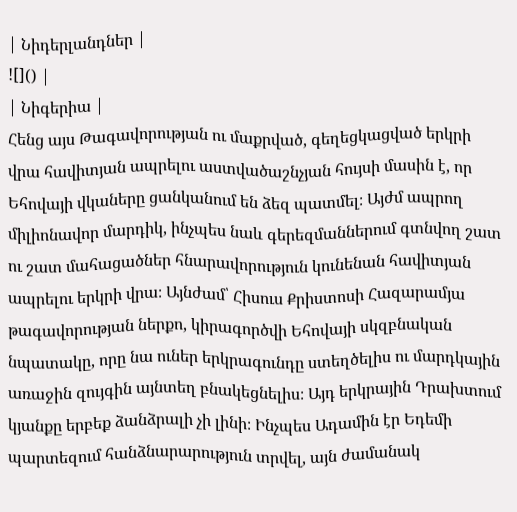| Նիդերլանդներ |
![]() |
| Նիգերիա |
Հենց այս Թագավորության ու մաքրված, գեղեցկացված երկրի վրա հավիտյան ապրելու աստվածաշնչյան հույսի մասին է, որ Եհովայի վկաները ցանկանում են ձեզ պատմել։ Այժմ ապրող միլիոնավոր մարդիկ, ինչպես նաև գերեզմաններում գտնվող շատ ու շատ մահացածներ հնարավորություն կունենան հավիտյան ապրելու երկրի վրա։ Այնժամ՝ Հիսուս Քրիստոսի Հազարամյա թագավորության ներքո, կիրագործվի Եհովայի սկզբնական նպատակը, որը նա ուներ երկրագունդը ստեղծելիս ու մարդկային առաջին զույգին այնտեղ բնակեցնելիս։ Այդ երկրային Դրախտում կյանքը երբեք ձանձրալի չի լինի։ Ինչպես Ադամին էր Եդեմի պարտեզում հանձնարարություն տրվել, այն ժամանակ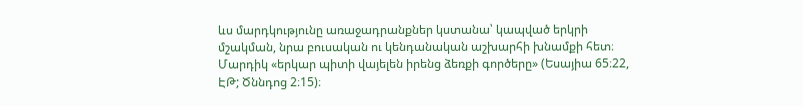ևս մարդկությունը առաջադրանքներ կստանա՝ կապված երկրի մշակման, նրա բուսական ու կենդանական աշխարհի խնամքի հետ։ Մարդիկ «երկար պիտի վայելեն իրենց ձեռքի գործերը» (Եսայիա 65։22, ԷԹ; Ծննդոց 2։15)։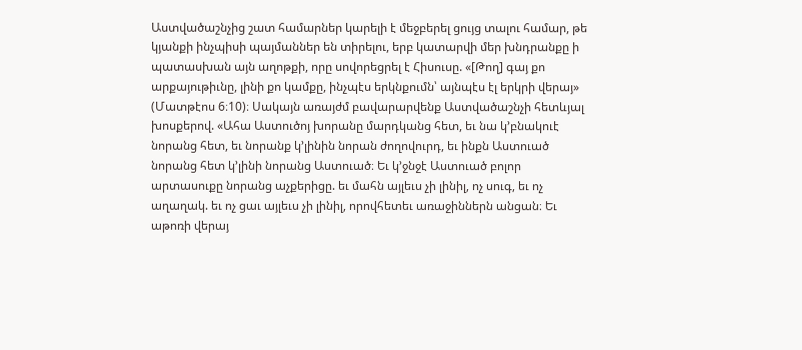Աստվածաշնչից շատ համարներ կարելի է մեջբերել ցույց տալու համար, թե կյանքի ինչպիսի պայմաններ են տիրելու, երբ կատարվի մեր խնդրանքը ի պատասխան այն աղոթքի, որը սովորեցրել է Հիսուսը. «[Թող] գայ քո արքայութիւնը, լինի քո կամքը, ինչպէս երկնքումն՝ այնպէս էլ երկրի վերայ» (Մատթէոս 6։10)։ Սակայն առայժմ բավարարվենք Աստվածաշնչի հետևյալ խոսքերով. «Ահա Աստուծոյ խորանը մարդկանց հետ, եւ նա կ’բնակուէ նորանց հետ, եւ նորանք կ’լինին նորան ժողովուրդ, եւ ինքն Աստուած նորանց հետ կ’լինի նորանց Աստուած։ Եւ կ’ջնջէ Աստուած բոլոր արտասուքը նորանց աչքերիցը. եւ մահն այլեւս չի լինիլ, ոչ սուգ, եւ ոչ աղաղակ. եւ ոչ ցաւ այլեւս չի լինիլ, որովհետեւ առաջիններն անցան։ Եւ աթոռի վերայ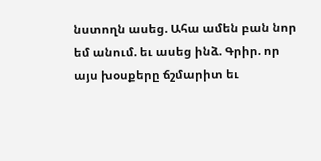նստողն ասեց. Ահա ամեն բան նոր եմ անում. եւ ասեց ինձ. Գրիր. որ այս խօսքերը ճշմարիտ եւ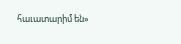հաւատարիմ են»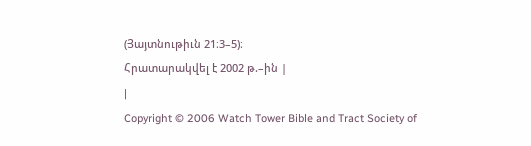(Յայտնութիւն 21։3–5)։
Հրատարակվել է 2002 թ.–ին |
|
Copyright © 2006 Watch Tower Bible and Tract Society of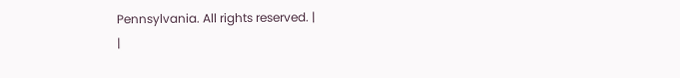Pennsylvania. All rights reserved. |
|